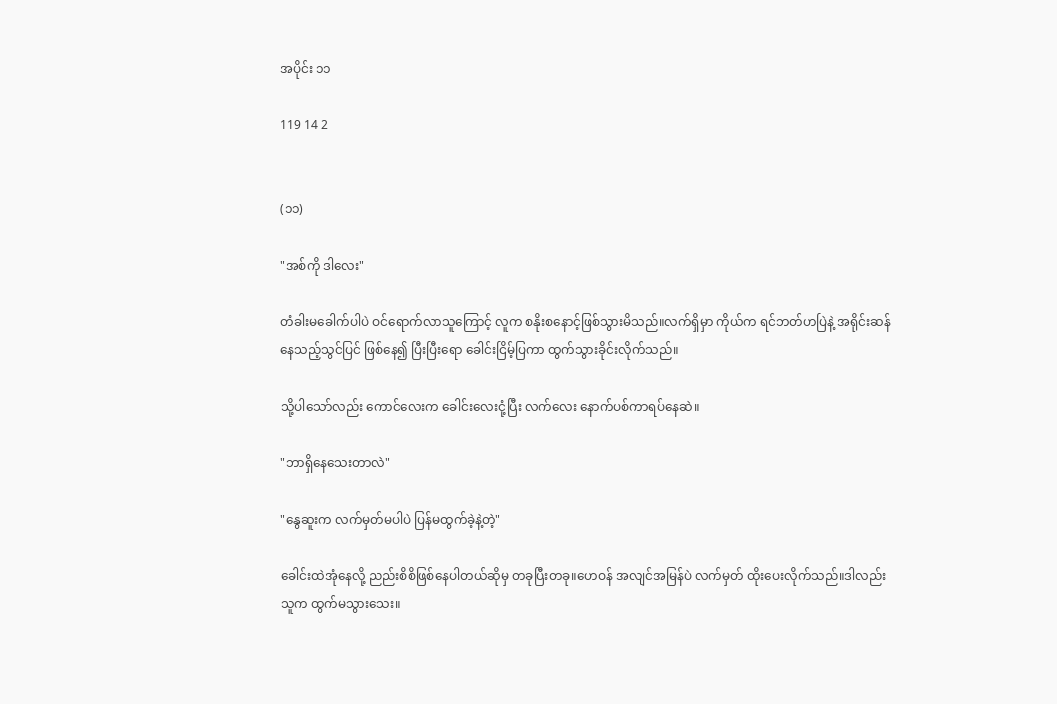အပိုင်း ၁၁

119 14 2


(၁၁)

"အစ်ကို ဒါလေး"

တံခါးမခေါက်ပါပဲ ဝင်ရောက်လာသူကြောင့် လူက စနိုးစနောင့်ဖြစ်သွားမိသည်။လက်ရှိမှာ ကိုယ်က ရင်ဘတ်ဟပြဲနဲ့ အရိုင်းဆန်နေသည့်သွင်ပြင် ဖြစ်နေ၍ ပြီးပြီးရော ခေါင်းငြိမ့်ပြကာ ထွက်သွားခိုင်းလိုက်သည်။

သို့ပါသော်လည်း ကောင်လေးက ခေါင်းလေးငုံ့ပြီး လက်လေး နောက်ပစ်ကာရပ်နေဆဲ။

"ဘာရှိနေသေးတာလဲ"

"နွေဆူးက လက်မှတ်မပါပဲ ပြန်မထွက်ခဲ့နဲ့တဲ့"

ခေါင်းထဲအုံနေလို့ ညည်းစိစိဖြစ်နေပါတယ်ဆိုမှ တခုပြီးတခု။ဟေဝန် အလျင်အမြန်ပဲ လက်မှတ် ထိုးပေးလိုက်သည်။ဒါလည်း သူက ထွက်မသွားသေး။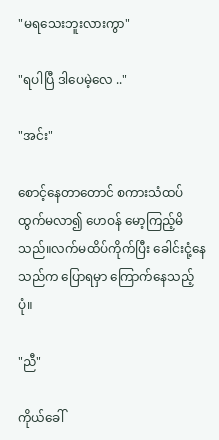"မရသေးဘူးလားကွာ"

"ရပါပြီ ဒါပေမဲ့လေ .."

"အင်း"

စောင့်နေတာတောင် စကားသံထပ်ထွက်မလာ၍ ဟေဝန် မော့ကြည့်မိသည်။လက်မထိပ်ကိုက်ပြီး ခေါင်းငုံ့နေသည်က ပြောရမှာ ကြောက်နေသည့်ပုံ။

"ညီ"

ကိုယ်ခေါ်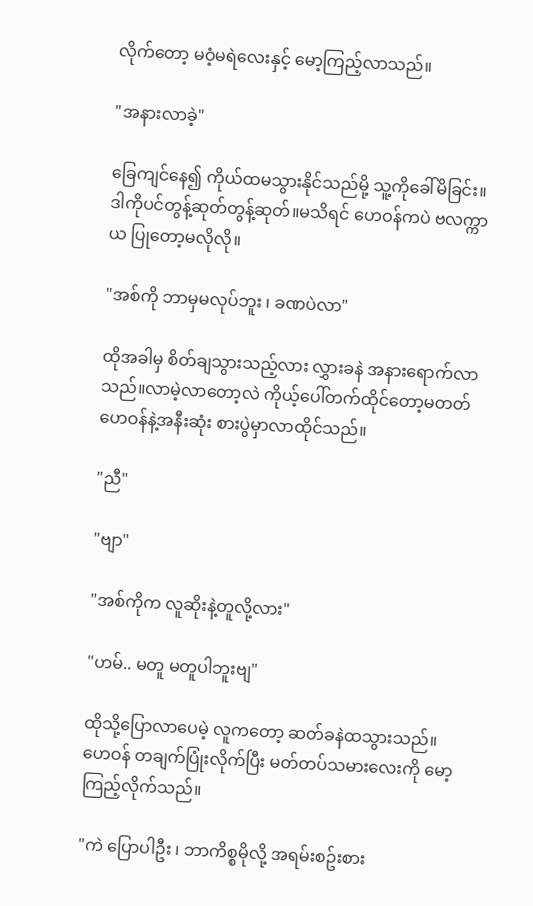လိုက်တော့ မဝံ့မရဲလေးနှင့် မော့ကြည့်လာသည်။

"အနားလာခဲ့"

ခြေကျင်နေ၍ ကိုယ်ထမသွားနိုင်သည်မို့ သူ့ကိုခေါ်မိခြင်း။ဒါကိုပင်တွန့်ဆုတ်တွန့်ဆုတ်။မသိရင် ဟေဝန်ကပဲ ဗလက္ကာယ ပြုတော့မလိုလို။

"အစ်ကို ဘာမှမလုပ်ဘူး ၊ ခဏပဲလာ"

ထိုအခါမှ စိတ်ချသွားသည့်လား လွှားခနဲ အနားရောက်လာသည်။လာမဲ့လာတော့လဲ ကိုယ့်ပေါ်တက်ထိုင်တော့မတတ် ဟေဝန်နဲ့အနီးဆုံး စားပွဲမှာလာထိုင်သည်။

"ညီ"

"ဗျာ"

"အစ်ကိုက လူဆိုးနဲ့တူလို့လား"

"ဟမ်.. မတူ မတူပါဘူးဗျ"

ထိုသို့ပြောလာပေမဲ့ လူကတော့ ဆတ်ခနဲထသွားသည်။ ဟေဝန် တချက်ပြုံးလိုက်ပြီး မတ်တပ်သမားလေးကို မော့ကြည့်လိုက်သည်။

"ကဲ ပြောပါဦး ၊ ဘာကိစ္စမိုလို့ အရမ်းစဥ်းစား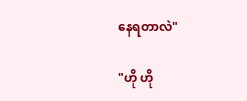နေရတာလဲ"

"ဟို ဟို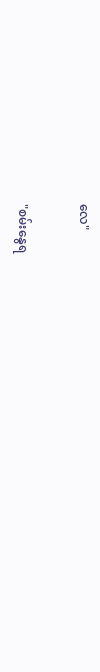လေ"

"စမ်းနွေရ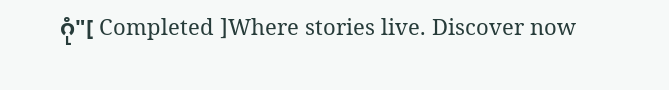ဂုံ"[ Completed ]Where stories live. Discover now